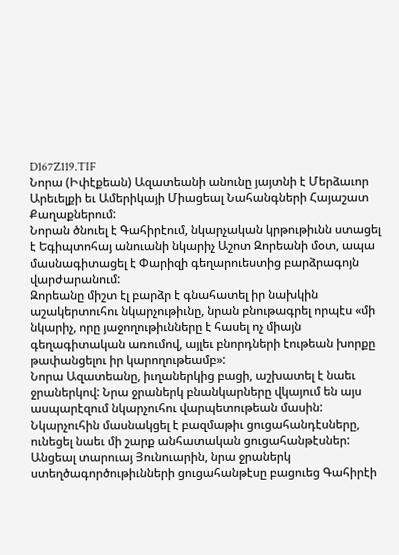D167Z119.TIF
Նորա (Իփէքեան) Ազատեանի անունը յայտնի է Մերձաւոր Արեւելքի եւ Ամերիկայի Միացեալ Նահանգների Հայաշատ Քաղաքներում:
Նորան ծնուել է Գահիրէում, նկարչական կրթութիւնն ստացել է Եգիպտոհայ անուանի նկարիչ Աշոտ Զորեանի մօտ, ապա մասնագիտացել է Փարիզի գեղարուեստից բարձրագոյն վարժարանում:
Զորեանը միշտ էլ բարձր է գնահատել իր նախկին աշակերտուհու նկարչութիւնը, նրան բնութագրել որպէս «մի նկարիչ, որը յաջողութիւնները է հասել ոչ միայն գեղագիտական առումով, այլեւ բնորդների էութեան խորքը թափանցելու իր կարողութեամբ»:
Նորա Ազատեանը, իւղաներկից բացի, աշխատել է նաեւ ջրաներկով: Նրա ջրաներկ բնանկարները վկայում են այս ասպարէզում նկարչուհու վարպետութեան մասին:
Նկարչուհին մասնակցել է բազմաթիւ ցուցահանդէսները, ունեցել նաեւ մի շարք անհատական ցուցահանթէսներ: Անցեալ տարուայ Յունուարին, նրա ջրաներկ ստեղծագործութիւնների ցուցահանթէսը բացուեց Գահիրէի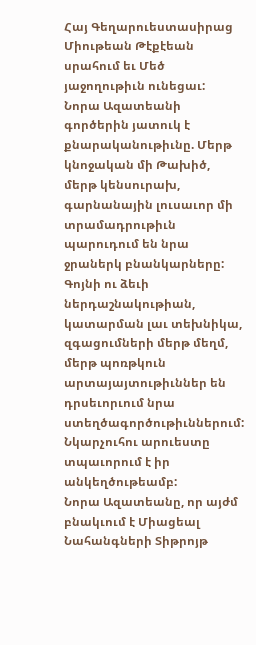Հայ Գեղարուեստասիրաց Միութեան Թէքէեան սրահում եւ Մեծ յաջողութիւն ունեցաւ:
Նորա Ազատեանի գործերին յատուկ է քնարականութիւնը. Մերթ կնոջական մի Թախիծ, մերթ կենսուրախ, գարնանային լուսաւոր մի տրամադրութիւն պարուդում են նրա ջրաներկ բնանկարները: Գոյնի ու ձեւի ներդաշնակութիան, կատարման լաւ տեխնիկա, զգացումների մերթ մեղմ, մերթ պոռթկուն արտայայտութիւններ են դրսեւորւում նրա ստեղծագործութիւններում: Նկարչուհու արուեստը տպաւորում է իր անկեղծութեամբ:
Նորա Ազատեանը, որ այժմ բնակւում է Միացեալ Նահանգների Տիթրոյթ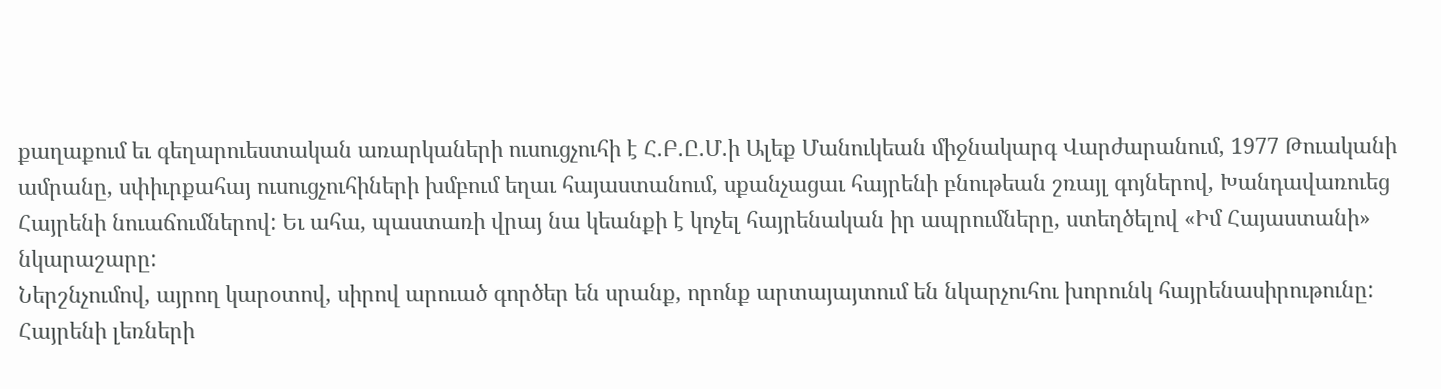քաղաքում եւ գեղարուեստական առարկաների ուսուցչուհի է Հ.Բ.Ը.Մ.ի Ալեք Մանուկեան միջնակարգ Վարժարանում, 1977 Թուականի ամրանը, սփիւրքահայ ուսուցչուհիների խմբում եղաւ հայաստանում, սքանչացաւ հայրենի բնութեան շռայլ գոյներով, Խանդավառուեց Հայրենի նուաճումներով: Եւ ահա, պաստառի վրայ նա կեանքի է կոչել հայրենական իր ապրումները, ստեղծելով «Իմ Հայաստանի» նկարաշարը:
Ներշնչումով, այրող կարօտով, սիրով արուած գործեր են սրանք, որոնք արտայայտում են նկարչուհու խորունկ հայրենասիրութունը:
Հայրենի լեռների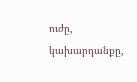ուժը, կախարդանքը,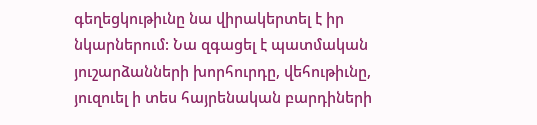գեղեցկութիւնը նա վիրակերտել է իր նկարներում: Նա զգացել է պատմական յուշարձանների խորհուրդը, վեհութիւնը, յուզուել ի տես հայրենական բարդիների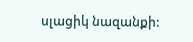սլացիկ նազանքի: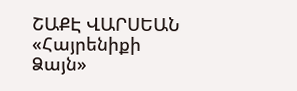ՇԱՔԷ ՎԱՐՍԵԱՆ
«Հայրենիքի Ձայն»